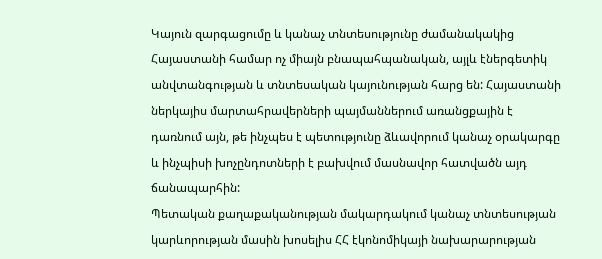Կայուն զարգացումը և կանաչ տնտեսությունը ժամանակակից Հայաստանի համար ոչ միայն բնապահպանական, այլև էներգետիկ անվտանգության և տնտեսական կայունության հարց են: Հայաստանի ներկայիս մարտահրավերների պայմաններում առանցքային է դառնում այն, թե ինչպես է պետությունը ձևավորում կանաչ օրակարգը և ինչպիսի խոչընդոտների է բախվում մասնավոր հատվածն այդ ճանապարհին:
Պետական քաղաքականության մակարդակում կանաչ տնտեսության
կարևորության մասին խոսելիս ՀՀ էկոնոմիկայի նախարարության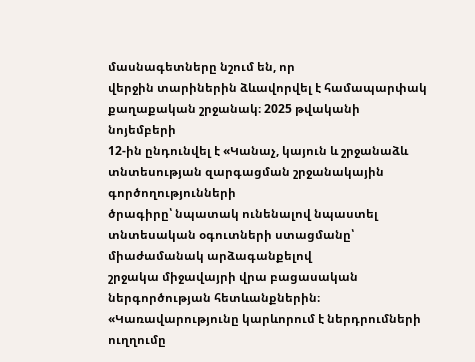մասնագետները նշում են, որ
վերջին տարիներին ձևավորվել է համապարփակ քաղաքական շրջանակ։ 2025 թվականի նոյեմբերի
12-ին ընդունվել է «Կանաչ, կայուն և շրջանաձև տնտեսության զարգացման շրջանակային գործողությունների
ծրագիրը՝ նպատակ ունենալով նպաստել տնտեսական օգուտների ստացմանը՝ միաժամանակ արձագանքելով
շրջակա միջավայրի վրա բացասական ներգործության հետևանքներին։
«Կառավարությունը կարևորում է ներդրումների ուղղումը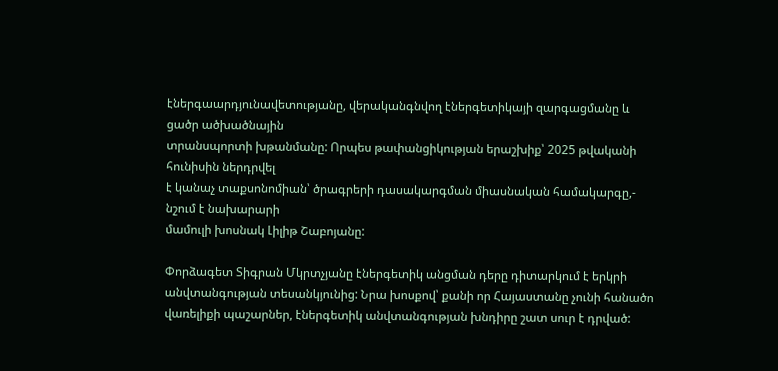էներգաարդյունավետությանը, վերականգնվող էներգետիկայի զարգացմանը և ցածր ածխածնային
տրանսպորտի խթանմանը: Որպես թափանցիկության երաշխիք՝ 2025 թվականի հունիսին ներդրվել
է կանաչ տաքսոնոմիան՝ ծրագրերի դասակարգման միասնական համակարգը,- նշում է նախարարի
մամուլի խոսնակ Լիլիթ Շաբոյանը:

Փորձագետ Տիգրան Մկրտչյանը էներգետիկ անցման դերը դիտարկում է երկրի անվտանգության տեսանկյունից: Նրա խոսքով՝ քանի որ Հայաստանը չունի հանածո վառելիքի պաշարներ, էներգետիկ անվտանգության խնդիրը շատ սուր է դրված: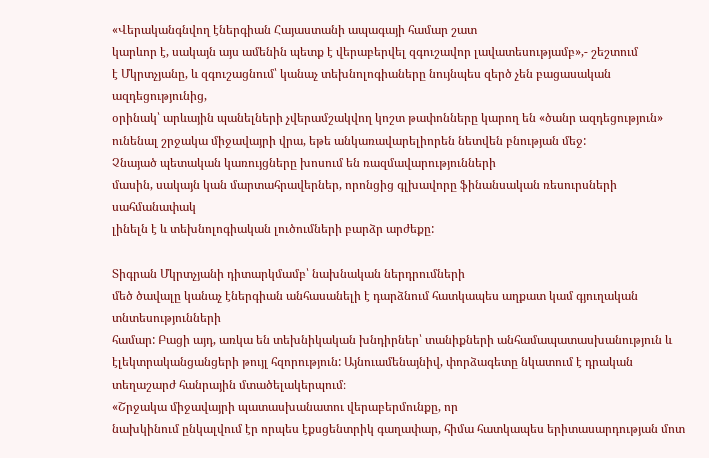«Վերականգնվող էներգիան Հայաստանի ապագայի համար շատ
կարևոր է, սակայն այս ամենին պետք է վերաբերվել զգուշավոր լավատեսությամբ»,- շեշտում
է Մկրտչյանը, և զգուշացնում՝ կանաչ տեխնոլոգիաները նույնպես զերծ չեն բացասական ազդեցությունից,
օրինակ՝ արևային պանելների չվերամշակվող կոշտ թափոնները կարող են «ծանր ազդեցություն»
ունենալ շրջակա միջավայրի վրա, եթե անկառավարելիորեն նետվեն բնության մեջ:
Չնայած պետական կառույցները խոսում են ռազմավարությունների
մասին, սակայն կան մարտահրավերներ, որոնցից գլխավորը ֆինանսական ռեսուրսների սահմանափակ
լինելն է և տեխնոլոգիական լուծումների բարձր արժեքը:

Տիգրան Մկրտչյանի դիտարկմամբ՝ նախնական ներդրումների
մեծ ծավալը կանաչ էներգիան անհասանելի է դարձնում հատկապես աղքատ կամ գյուղական տնտեսությունների
համար: Բացի այդ, առկա են տեխնիկական խնդիրներ՝ տանիքների անհամապատասխանություն և
էլեկտրականցանցերի թույլ հզորություն: Այնուամենայնիվ, փորձագետը նկատում է դրական
տեղաշարժ հանրային մտածելակերպում։
«Շրջակա միջավայրի պատասխանատու վերաբերմունքը, որ
նախկինում ընկալվում էր որպես էքսցենտրիկ գաղափար, հիմա հատկապես երիտասարդության մոտ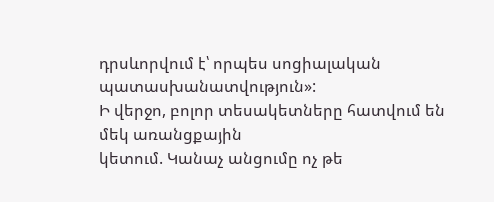դրսևորվում է՝ որպես սոցիալական պատասխանատվություն»:
Ի վերջո, բոլոր տեսակետները հատվում են մեկ առանցքային
կետում. Կանաչ անցումը ոչ թե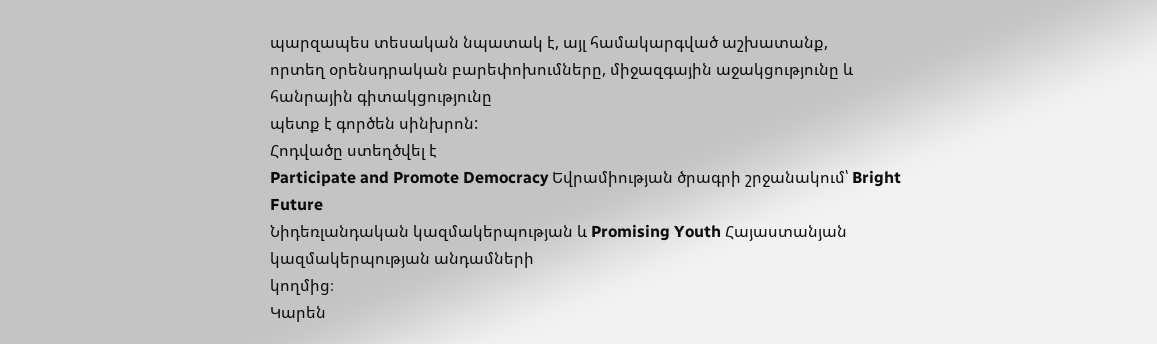պարզապես տեսական նպատակ է, այլ համակարգված աշխատանք,
որտեղ օրենսդրական բարեփոխումները, միջազգային աջակցությունը և հանրային գիտակցությունը
պետք է գործեն սինխրոն:
Հոդվածը ստեղծվել է
Participate and Promote Democracy Եվրամիության ծրագրի շրջանակում՝ Bright Future
Նիդեռլանդական կազմակերպության և Promising Youth Հայաստանյան կազմակերպության անդամների
կողմից։
Կարեն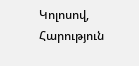Կոլոսով, Հարություն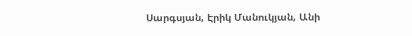Սարգսյան, Էրիկ Մանուկյան, Անի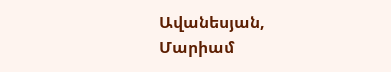Ավանեսյան, Մարիամ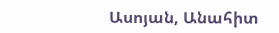Ասոյան, Անահիտ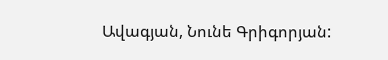Ավագյան, Նունե Գրիգորյան: